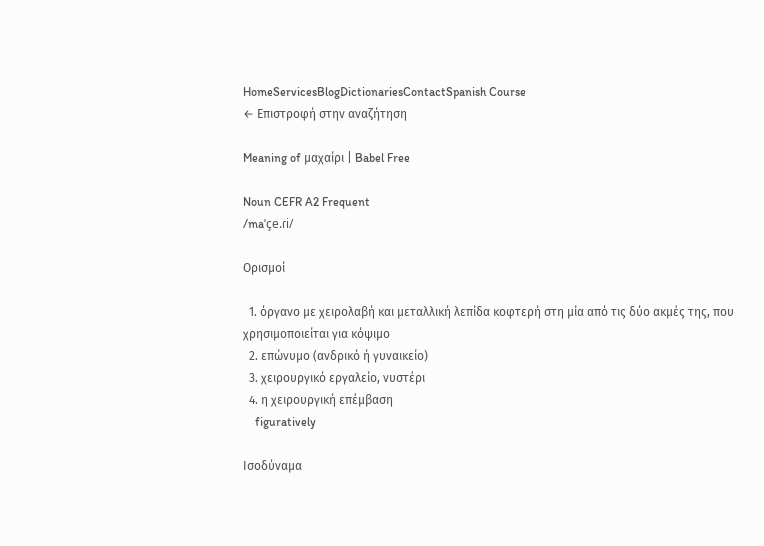HomeServicesBlogDictionariesContactSpanish Course
← Επιστροφή στην αναζήτηση

Meaning of μαχαίρι | Babel Free

Noun CEFR A2 Frequent
/maˈçe.ɾi/

Ορισμοί

  1. όργανο με χειρολαβή και μεταλλική λεπίδα κοφτερή στη μία από τις δύο ακμές της, που χρησιμοποιείται για κόψιμο
  2. επώνυμο (ανδρικό ή γυναικείο)
  3. χειρουργικό εργαλείο, νυστέρι
  4. η χειρουργική επέμβαση
    figuratively

Ισοδύναμα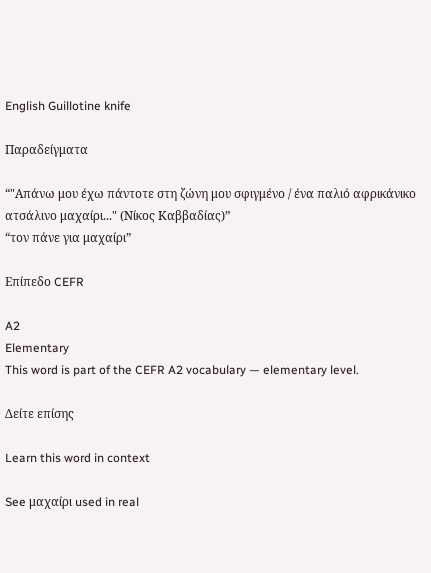English Guillotine knife

Παραδείγματα

“"Απάνω μου έχω πάντοτε στη ζώνη μου σφιγμένο / ένα παλιό αφρικάνικο ατσάλινο μαχαίρι..." (Νίκος Καββαδίας)”
“τον πάνε για μαχαίρι”

Επίπεδο CEFR

A2
Elementary
This word is part of the CEFR A2 vocabulary — elementary level.

Δείτε επίσης

Learn this word in context

See μαχαίρι used in real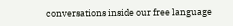conversations inside our free language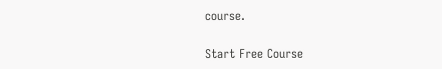course.

Start Free Course